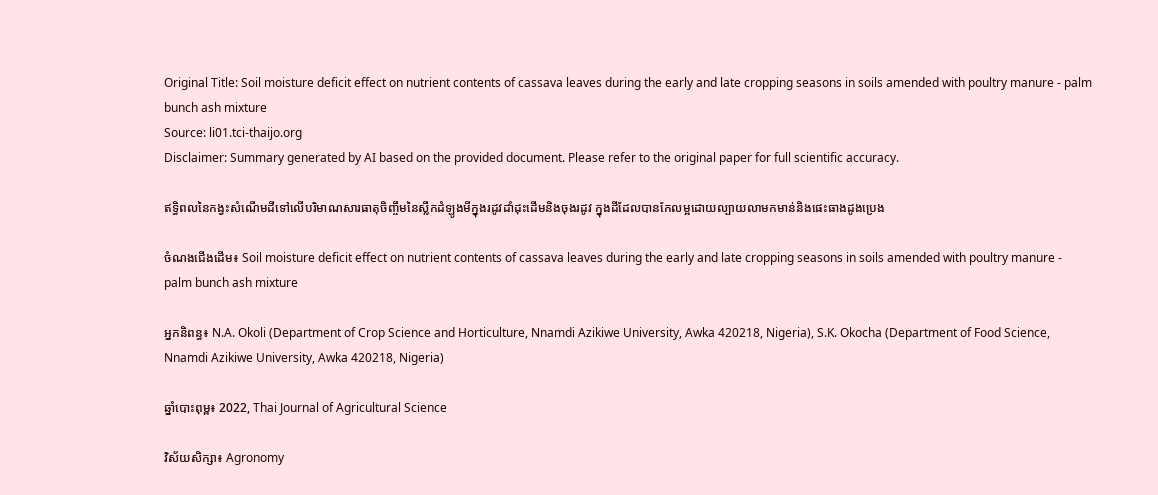Original Title: Soil moisture deficit effect on nutrient contents of cassava leaves during the early and late cropping seasons in soils amended with poultry manure - palm bunch ash mixture
Source: li01.tci-thaijo.org
Disclaimer: Summary generated by AI based on the provided document. Please refer to the original paper for full scientific accuracy.

ឥទ្ធិពលនៃកង្វះសំណើមដីទៅលើបរិមាណសារធាតុចិញ្ចឹមនៃស្លឹកដំឡូងមីក្នុងរដូវដាំដុះដើមនិងចុងរដូវ ក្នុងដីដែលបានកែលម្អដោយល្បាយលាមកមាន់និងផេះធាងដូងប្រេង

ចំណងជើងដើម៖ Soil moisture deficit effect on nutrient contents of cassava leaves during the early and late cropping seasons in soils amended with poultry manure - palm bunch ash mixture

អ្នកនិពន្ធ៖ N.A. Okoli (Department of Crop Science and Horticulture, Nnamdi Azikiwe University, Awka 420218, Nigeria), S.K. Okocha (Department of Food Science, Nnamdi Azikiwe University, Awka 420218, Nigeria)

ឆ្នាំបោះពុម្ព៖ 2022, Thai Journal of Agricultural Science

វិស័យសិក្សា៖ Agronomy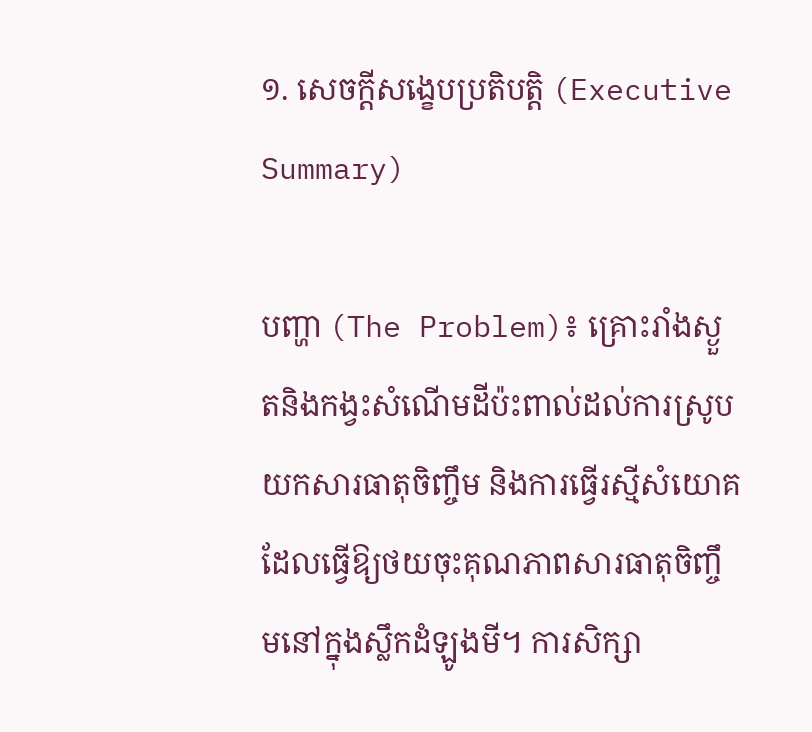១. សេចក្តីសង្ខេបប្រតិបត្តិ (Executive Summary)

បញ្ហា (The Problem)៖ គ្រោះរាំងស្ងួតនិងកង្វះសំណើមដីប៉ះពាល់ដល់ការស្រូបយកសារធាតុចិញ្ចឹម និងការធ្វើរស្មីសំយោគ ដែលធ្វើឱ្យថយចុះគុណភាពសារធាតុចិញ្ចឹមនៅក្នុងស្លឹកដំឡូងមី។ ការសិក្សា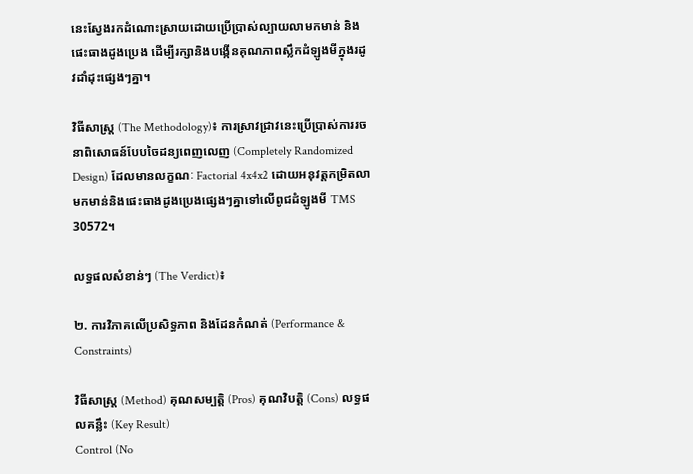នេះស្វែងរកដំណោះស្រាយដោយប្រើប្រាស់ល្បាយលាមកមាន់ និងផេះធាងដូងប្រេង ដើម្បីរក្សានិងបង្កើនគុណភាពស្លឹកដំឡូងមីក្នុងរដូវដាំដុះផ្សេងៗគ្នា។

វិធីសាស្ត្រ (The Methodology)៖ ការស្រាវជ្រាវនេះប្រើប្រាស់ការរចនាពិសោធន៍បែបចៃដន្យពេញលេញ (Completely Randomized Design) ដែលមានលក្ខណៈ Factorial 4x4x2 ដោយអនុវត្តកម្រិតលាមកមាន់និងផេះធាងដូងប្រេងផ្សេងៗគ្នាទៅលើពូជដំឡូងមី TMS 30572។

លទ្ធផលសំខាន់ៗ (The Verdict)៖

២. ការវិភាគលើប្រសិទ្ធភាព និងដែនកំណត់ (Performance & Constraints)

វិធីសាស្ត្រ (Method) គុណសម្បត្តិ (Pros) គុណវិបត្តិ (Cons) លទ្ធផលគន្លឹះ (Key Result)
Control (No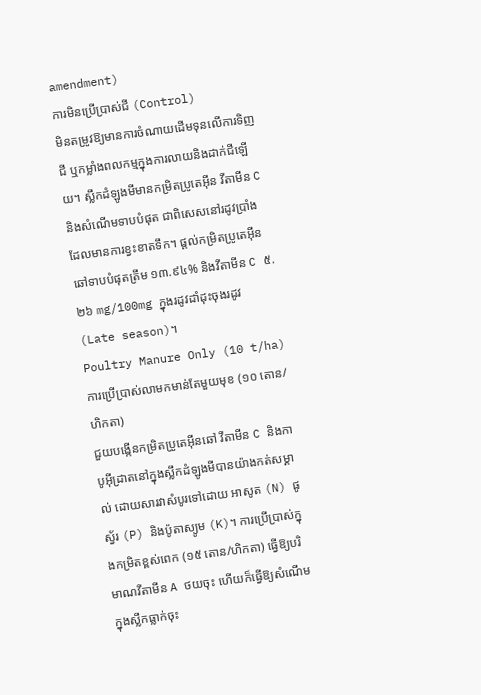amendment)
ការមិនប្រើប្រាស់ជី (Control)
មិនតម្រូវឱ្យមានការចំណាយដើមទុនលើការទិញជី ឬកម្លាំងពលកម្មក្នុងការលាយនិងដាក់ជីឡើយ។ ស្លឹកដំឡូងមីមានកម្រិតប្រូតេអ៊ីន វីតាមីន C និងសំណើមទាបបំផុត ជាពិសេសនៅរដូវប្រាំងដែលមានការខ្វះខាតទឹក។ ផ្តល់កម្រិតប្រូតេអ៊ីនឆៅទាបបំផុតត្រឹម ១៣.៩៤% និងវីតាមីន C ៥.២៦ mg/100mg ក្នុងរដូវដាំដុះចុងរដូវ (Late season)។
Poultry Manure Only (10 t/ha)
ការប្រើប្រាស់លាមកមាន់តែមួយមុខ (១០ តោន/ហិកតា)
ជួយបង្កើនកម្រិតប្រូតេអ៊ីនឆៅ វីតាមីន C និងកាបូអ៊ីដ្រាតនៅក្នុងស្លឹកដំឡូងមីបានយ៉ាងកត់សម្គាល់ ដោយសារវាសំបូរទៅដោយ អាសូត (N) ផូស្វ័រ (P) និងប៉ូតាស្យូម (K)។ ការប្រើប្រាស់ក្នុងកម្រិតខ្ពស់ពេក (១៥ តោន/ហិកតា) ធ្វើឱ្យបរិមាណវីតាមីន A ថយចុះ ហើយក៏ធ្វើឱ្យសំណើមក្នុងស្លឹកធ្លាក់ចុះ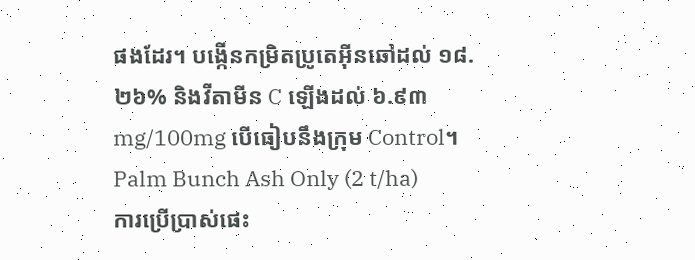ផងដែរ។ បង្កើនកម្រិតប្រូតេអ៊ីនឆៅដល់ ១៨.២៦% និងវីតាមីន C ឡើងដល់ ៦.៩៣ mg/100mg បើធៀបនឹងក្រុម Control។
Palm Bunch Ash Only (2 t/ha)
ការប្រើប្រាស់ផេះ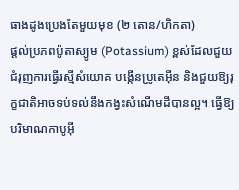ធាងដូងប្រេងតែមួយមុខ (២ តោន/ហិកតា)
ផ្តល់ប្រភពប៉ូតាស្យូម (Potassium) ខ្ពស់ដែលជួយជំរុញការធ្វើរស្មីសំយោគ បង្កើនប្រូតេអ៊ីន និងជួយឱ្យរុក្ខជាតិអាចទប់ទល់នឹងកង្វះសំណើមដីបានល្អ។ ធ្វើឱ្យបរិមាណកាបូអ៊ី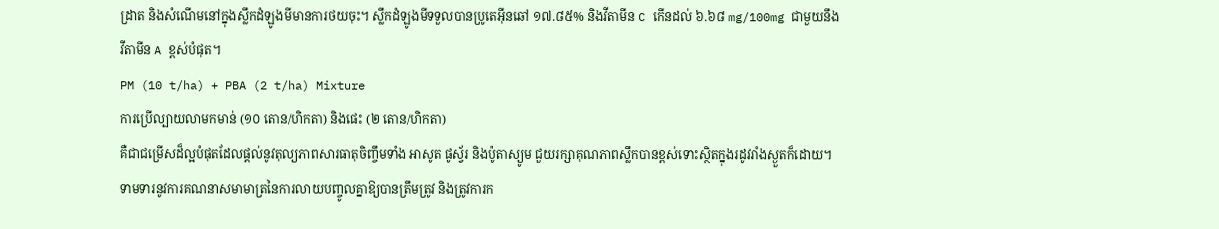ដ្រាត និងសំណើមនៅក្នុងស្លឹកដំឡូងមីមានការថយចុះ។ ស្លឹកដំឡូងមីទទួលបានប្រូតេអ៊ីនឆៅ ១៧.៨៥% និងវីតាមីន C កើនដល់ ៦.៦៨ mg/100mg ជាមួយនឹងវីតាមីន A ខ្ពស់បំផុត។
PM (10 t/ha) + PBA (2 t/ha) Mixture
ការប្រើល្បាយលាមកមាន់ (១០ តោន/ហិកតា) និងផេះ (២ តោន/ហិកតា)
គឺជាជម្រើសដ៏ល្អបំផុតដែលផ្តល់នូវតុល្យភាពសារធាតុចិញ្ចឹមទាំង អាសូត ផូស្វ័រ និងប៉ូតាស្យូម ជួយរក្សាគុណភាពស្លឹកបានខ្ពស់ទោះស្ថិតក្នុងរដូវរាំងស្ងួតក៏ដោយ។ ទាមទារនូវការគណនាសមាមាត្រនៃការលាយបញ្ចូលគ្នាឱ្យបានត្រឹមត្រូវ និងត្រូវការក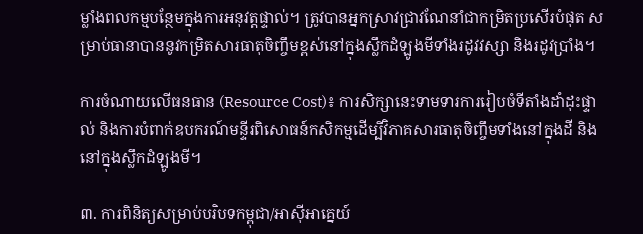ម្លាំងពលកម្មបន្ថែមក្នុងការអនុវត្តផ្ទាល់។ ត្រូវបានអ្នកស្រាវជ្រាវណែនាំជាកម្រិតប្រសើរបំផុត សម្រាប់ធានាបាននូវកម្រិតសារធាតុចិញ្ចឹមខ្ពស់នៅក្នុងស្លឹកដំឡូងមីទាំងរដូវវស្សា និងរដូវប្រាំង។

ការចំណាយលើធនធាន (Resource Cost)៖ ការសិក្សានេះទាមទារការរៀបចំទីតាំងដាំដុះផ្ទាល់ និងការបំពាក់ឧបករណ៍មន្ទីរពិសោធន៍កសិកម្មដើម្បីវិភាគសារធាតុចិញ្ចឹមទាំងនៅក្នុងដី និងនៅក្នុងស្លឹកដំឡូងមី។

៣. ការពិនិត្យសម្រាប់បរិបទកម្ពុជា/អាស៊ីអាគ្នេយ៍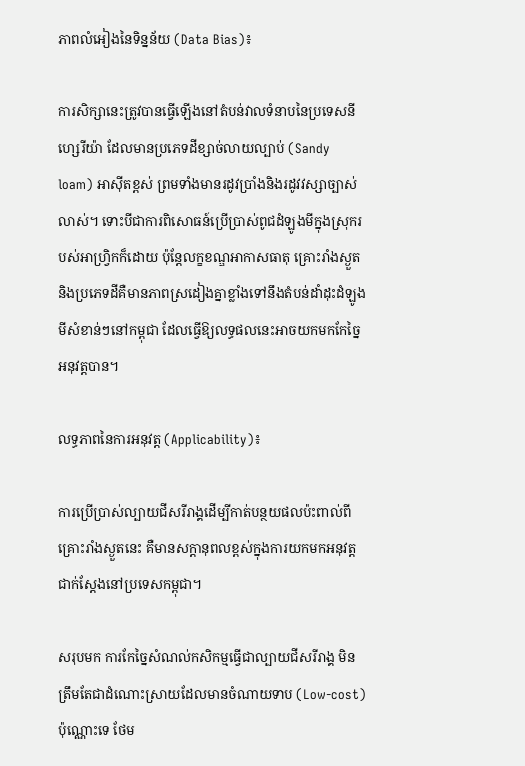ភាពលំអៀងនៃទិន្នន័យ (Data Bias)៖

ការសិក្សានេះត្រូវបានធ្វើឡើងនៅតំបន់វាលទំនាបនៃប្រទេសនីហ្សេរីយ៉ា ដែលមានប្រភេទដីខ្សាច់លាយល្បាប់ (Sandy loam) អាស៊ីតខ្ពស់ ព្រមទាំងមានរដូវប្រាំងនិងរដូវវស្សាច្បាស់លាស់។ ទោះបីជាការពិសោធន៍ប្រើប្រាស់ពូជដំឡូងមីក្នុងស្រុករបស់អាហ្វ្រិកក៏ដោយ ប៉ុន្តែលក្ខខណ្ឌអាកាសធាតុ គ្រោះរាំងស្ងួត និងប្រភេទដីគឺមានភាពស្រដៀងគ្នាខ្លាំងទៅនឹងតំបន់ដាំដុះដំឡូងមីសំខាន់ៗនៅកម្ពុជា ដែលធ្វើឱ្យលទ្ធផលនេះអាចយកមកកែច្នៃអនុវត្តបាន។

លទ្ធភាពនៃការអនុវត្ត (Applicability)៖

ការប្រើប្រាស់ល្បាយជីសរីរាង្គដើម្បីកាត់បន្ថយផលប៉ះពាល់ពីគ្រោះរាំងស្ងួតនេះ គឺមានសក្តានុពលខ្ពស់ក្នុងការយកមកអនុវត្តជាក់ស្តែងនៅប្រទេសកម្ពុជា។

សរុបមក ការកែច្នៃសំណល់កសិកម្មធ្វើជាល្បាយជីសរីរាង្គ មិនត្រឹមតែជាដំណោះស្រាយដែលមានចំណាយទាប (Low-cost) ប៉ុណ្ណោះទេ ថែម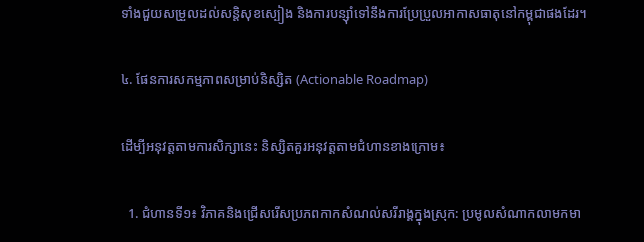ទាំងជួយសម្រួលដល់សន្តិសុខស្បៀង និងការបន្ស៊ាំទៅនឹងការប្រែប្រួលអាកាសធាតុនៅកម្ពុជាផងដែរ។

៤. ផែនការសកម្មភាពសម្រាប់និស្សិត (Actionable Roadmap)

ដើម្បីអនុវត្តតាមការសិក្សានេះ និស្សិតគួរអនុវត្តតាមជំហានខាងក្រោម៖

  1. ជំហានទី១៖ វិភាគនិងជ្រើសរើសប្រភពកាកសំណល់សរីរាង្គក្នុងស្រុក: ប្រមូលសំណាកលាមកមា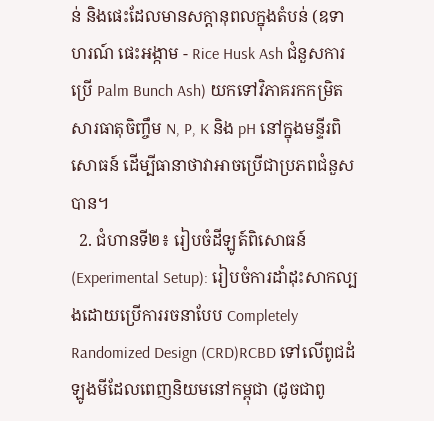ន់ និងផេះដែលមានសក្តានុពលក្នុងតំបន់ (ឧទាហរណ៍ ផេះអង្កាម - Rice Husk Ash ជំនួសការប្រើ Palm Bunch Ash) យកទៅវិភាគរកកម្រិតសារធាតុចិញ្ចឹម N, P, K និង pH នៅក្នុងមន្ទីរពិសោធន៍ ដើម្បីធានាថាវាអាចប្រើជាប្រភពជំនួសបាន។
  2. ជំហានទី២៖ រៀបចំដីឡូត៍ពិសោធន៍ (Experimental Setup): រៀបចំការដាំដុះសាកល្បងដោយប្រើការរចនាបែប Completely Randomized Design (CRD)RCBD ទៅលើពូជដំឡូងមីដែលពេញនិយមនៅកម្ពុជា (ដូចជាពូ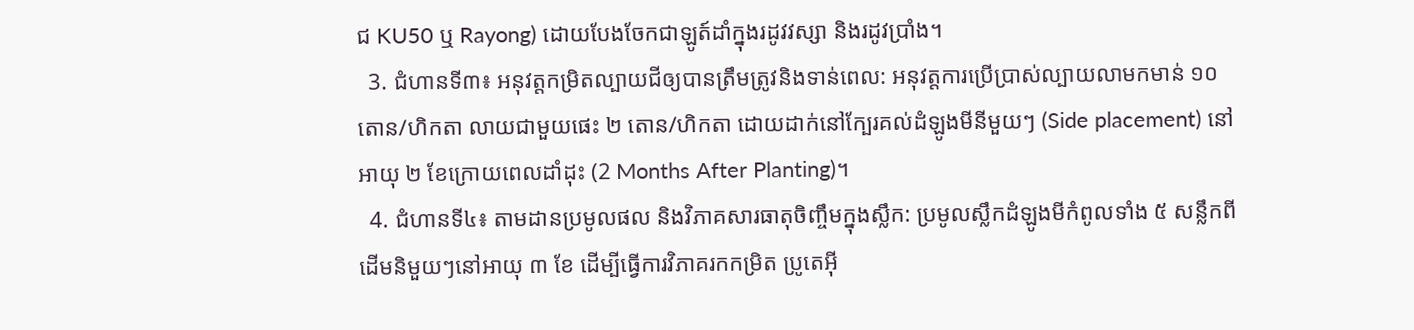ជ KU50 ឬ Rayong) ដោយបែងចែកជាឡូត៍ដាំក្នុងរដូវវស្សា និងរដូវប្រាំង។
  3. ជំហានទី៣៖ អនុវត្តកម្រិតល្បាយជីឲ្យបានត្រឹមត្រូវនិងទាន់ពេល: អនុវត្តការប្រើប្រាស់ល្បាយលាមកមាន់ ១០ តោន/ហិកតា លាយជាមួយផេះ ២ តោន/ហិកតា ដោយដាក់នៅក្បែរគល់ដំឡូងមីនីមួយៗ (Side placement) នៅអាយុ ២ ខែក្រោយពេលដាំដុះ (2 Months After Planting)។
  4. ជំហានទី៤៖ តាមដានប្រមូលផល និងវិភាគសារធាតុចិញ្ចឹមក្នុងស្លឹក: ប្រមូលស្លឹកដំឡូងមីកំពូលទាំង ៥ សន្លឹកពីដើមនិមួយៗនៅអាយុ ៣ ខែ ដើម្បីធ្វើការវិភាគរកកម្រិត ប្រូតេអ៊ី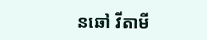នឆៅ វីតាមី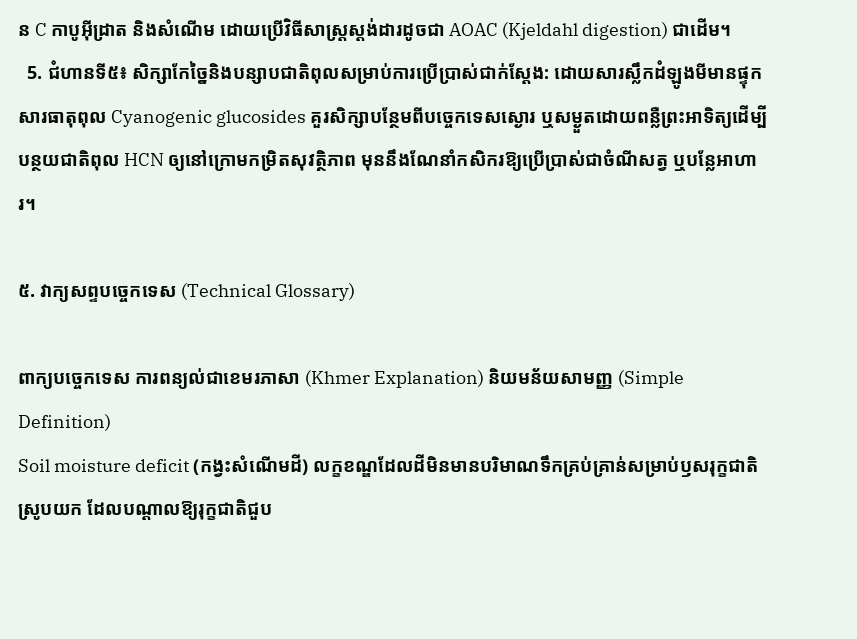ន C កាបូអ៊ីដ្រាត និងសំណើម ដោយប្រើវិធីសាស្ត្រស្តង់ដារដូចជា AOAC (Kjeldahl digestion) ជាដើម។
  5. ជំហានទី៥៖ សិក្សាកែច្នៃនិងបន្សាបជាតិពុលសម្រាប់ការប្រើប្រាស់ជាក់ស្តែង: ដោយសារស្លឹកដំឡូងមីមានផ្ទុកសារធាតុពុល Cyanogenic glucosides គួរសិក្សាបន្ថែមពីបច្ចេកទេសស្ងោរ ឬសម្ងួតដោយពន្លឺព្រះអាទិត្យដើម្បីបន្ថយជាតិពុល HCN ឲ្យនៅក្រោមកម្រិតសុវត្ថិភាព មុននឹងណែនាំកសិករឱ្យប្រើប្រាស់ជាចំណីសត្វ ឬបន្លែអាហារ។

៥. វាក្យសព្ទបច្ចេកទេស (Technical Glossary)

ពាក្យបច្ចេកទេស ការពន្យល់ជាខេមរភាសា (Khmer Explanation) និយមន័យសាមញ្ញ (Simple Definition)
Soil moisture deficit (កង្វះសំណើមដី) លក្ខខណ្ឌដែលដីមិនមានបរិមាណទឹកគ្រប់គ្រាន់សម្រាប់ឫសរុក្ខជាតិស្រូបយក ដែលបណ្តាលឱ្យរុក្ខជាតិជួប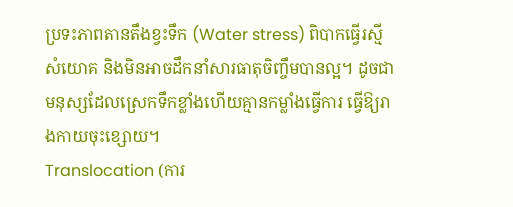ប្រទះភាពតានតឹងខ្វះទឹក (Water stress) ពិបាកធ្វើរស្មីសំយោគ និងមិនអាចដឹកនាំសារធាតុចិញ្ចឹមបានល្អ។ ដូចជាមនុស្សដែលស្រេកទឹកខ្លាំងហើយគ្មានកម្លាំងធ្វើការ ធ្វើឱ្យរាងកាយចុះខ្សោយ។
Translocation (ការ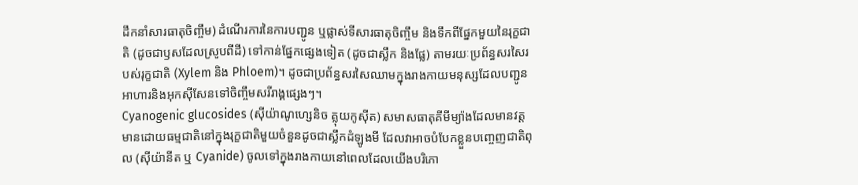ដឹកនាំសារធាតុចិញ្ចឹម) ដំណើរការនៃការបញ្ជូន ឬផ្លាស់ទីសារធាតុចិញ្ចឹម និងទឹកពីផ្នែកមួយនៃរុក្ខជាតិ (ដូចជាឫសដែលស្រូបពីដី) ទៅកាន់ផ្នែកផ្សេងទៀត (ដូចជាស្លឹក និងផ្លែ) តាមរយៈប្រព័ន្ធសរសៃរបស់រុក្ខជាតិ (Xylem និង Phloem)។ ដូចជាប្រព័ន្ធសរសៃឈាមក្នុងរាងកាយមនុស្សដែលបញ្ជូនអាហារនិងអុកស៊ីសែនទៅចិញ្ចឹមសរីរាង្គផ្សេងៗ។
Cyanogenic glucosides (ស៊ីយ៉ាណូហ្សេនិច គ្លុយកូស៊ីត) សមាសធាតុគីមីម្យ៉ាងដែលមានវត្តមានដោយធម្មជាតិនៅក្នុងរុក្ខជាតិមួយចំនួនដូចជាស្លឹកដំឡូងមី ដែលវាអាចបំបែកខ្លួនបញ្ចេញជាតិពុល (ស៊ីយ៉ានីត ឬ Cyanide) ចូលទៅក្នុងរាងកាយនៅពេលដែលយើងបរិភោ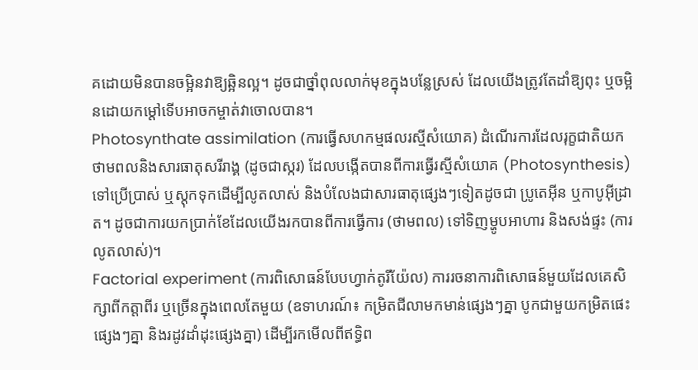គដោយមិនបានចម្អិនវាឱ្យឆ្អិនល្អ។ ដូចជាថ្នាំពុលលាក់មុខក្នុងបន្លែស្រស់ ដែលយើងត្រូវតែដាំឱ្យពុះ ឬចម្អិនដោយកម្តៅទើបអាចកម្ចាត់វាចោលបាន។
Photosynthate assimilation (ការធ្វើសហកម្មផលរស្មីសំយោគ) ដំណើរការដែលរុក្ខជាតិយកថាមពលនិងសារធាតុសរីរាង្គ (ដូចជាស្ករ) ដែលបង្កើតបានពីការធ្វើរស្មីសំយោគ (Photosynthesis) ទៅប្រើប្រាស់ ឬស្តុកទុកដើម្បីលូតលាស់ និងបំលែងជាសារធាតុផ្សេងៗទៀតដូចជា ប្រូតេអ៊ីន ឬកាបូអ៊ីដ្រាត។ ដូចជាការយកប្រាក់ខែដែលយើងរកបានពីការធ្វើការ (ថាមពល) ទៅទិញម្ហូបអាហារ និងសង់ផ្ទះ (ការលូតលាស់)។
Factorial experiment (ការពិសោធន៍បែបហ្វាក់តូរីយ៉ែល) ការរចនាការពិសោធន៍មួយដែលគេសិក្សាពីកត្តាពីរ ឬច្រើនក្នុងពេលតែមួយ (ឧទាហរណ៍៖ កម្រិតជីលាមកមាន់ផ្សេងៗគ្នា បូកជាមួយកម្រិតផេះផ្សេងៗគ្នា និងរដូវដាំដុះផ្សេងគ្នា) ដើម្បីរកមើលពីឥទ្ធិព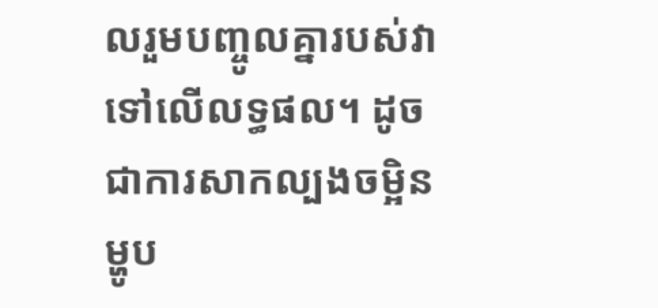លរួមបញ្ចូលគ្នារបស់វាទៅលើលទ្ធផល។ ដូចជាការសាកល្បងចម្អិនម្ហូប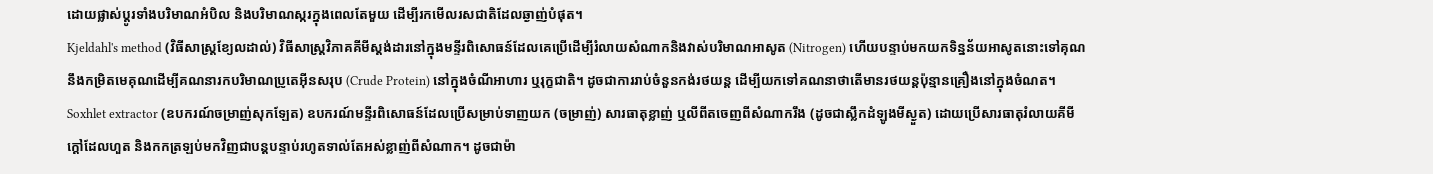ដោយផ្លាស់ប្តូរទាំងបរិមាណអំបិល និងបរិមាណស្ករក្នុងពេលតែមួយ ដើម្បីរកមើលរសជាតិដែលឆ្ងាញ់បំផុត។
Kjeldahl's method (វិធីសាស្ត្រខ្យែលដាល់) វិធីសាស្ត្រវិភាគគីមីស្តង់ដារនៅក្នុងមន្ទីរពិសោធន៍ដែលគេប្រើដើម្បីរំលាយសំណាកនិងវាស់បរិមាណអាសូត (Nitrogen) ហើយបន្ទាប់មកយកទិន្នន័យអាសូតនោះទៅគុណនឹងកម្រិតមេគុណដើម្បីគណនារកបរិមាណប្រូតេអ៊ីនសរុប (Crude Protein) នៅក្នុងចំណីអាហារ ឬរុក្ខជាតិ។ ដូចជាការរាប់ចំនួនកង់រថយន្ត ដើម្បីយកទៅគណនាថាតើមានរថយន្តប៉ុន្មានគ្រឿងនៅក្នុងចំណត។
Soxhlet extractor (ឧបករណ៍ចម្រាញ់សុកឡែត) ឧបករណ៍មន្ទីរពិសោធន៍ដែលប្រើសម្រាប់ទាញយក (ចម្រាញ់) សារធាតុខ្លាញ់ ឬលីពីតចេញពីសំណាករឹង (ដូចជាស្លឹកដំឡូងមីស្ងួត) ដោយប្រើសារធាតុរំលាយគីមីក្តៅដែលហួត និងកកត្រឡប់មកវិញជាបន្តបន្ទាប់រហូតទាល់តែអស់ខ្លាញ់ពីសំណាក។ ដូចជាម៉ា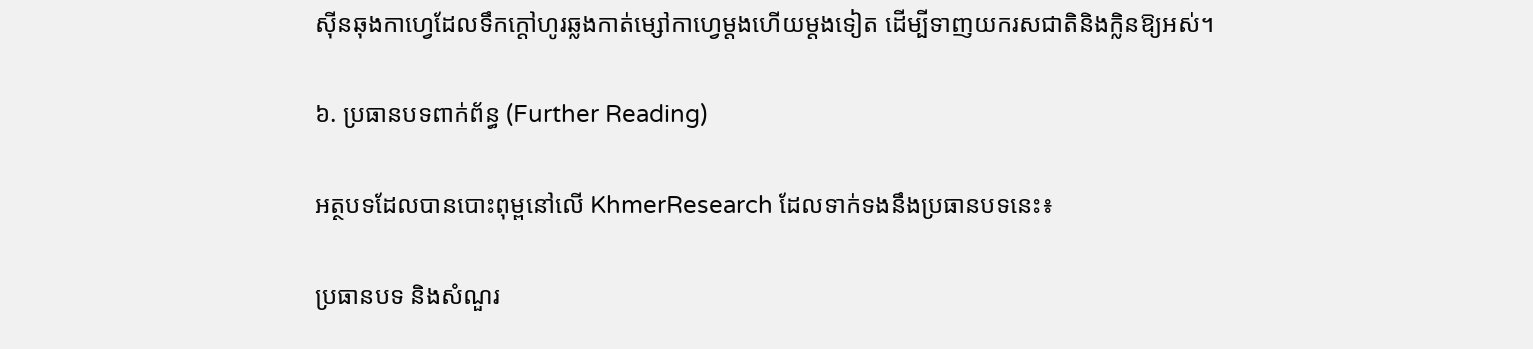ស៊ីនឆុងកាហ្វេដែលទឹកក្តៅហូរឆ្លងកាត់ម្សៅកាហ្វេម្តងហើយម្តងទៀត ដើម្បីទាញយករសជាតិនិងក្លិនឱ្យអស់។

៦. ប្រធានបទពាក់ព័ន្ធ (Further Reading)

អត្ថបទដែលបានបោះពុម្ពនៅលើ KhmerResearch ដែលទាក់ទងនឹងប្រធានបទនេះ៖

ប្រធានបទ និងសំណួរ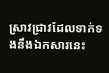ស្រាវជ្រាវដែលទាក់ទងនឹងឯកសារនេះ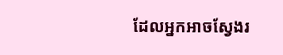ដែលអ្នកអាចស្វែងរ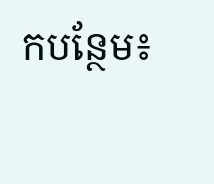កបន្ថែម៖